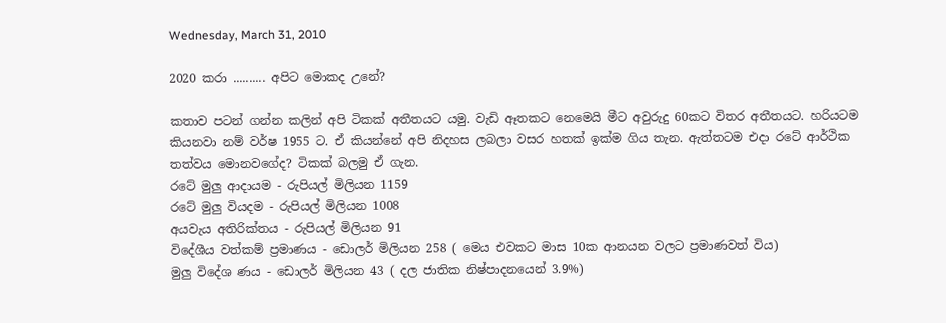Wednesday, March 31, 2010

2020 කරා .......... අපිට මොකද උනේ?

කතාව පටන් ගන්න කලින් අපි ටිකක් අතීතයට යමු. වැඩි ඈතකට නෙමෙයි මීට අවුරුදු 60කට විතර අතීතයට. හරියටම කියනවා නම් වර්ෂ 1955 ට. ඒ කියන්නේ අපි නිදහස ලබලා වසර හතක් ඉක්ම ගිය තැන. ඇත්තටම එදා රටේ ආර්ථික තත්වය මොනවගේද? ටිකක් බලමු ඒ ගැන.
රටේ මුලු ආදායම - රුපියල් මිලියන 1159
රටේ මුලු වියදම - රුපියල් මිලියන 1008
අයවැය අතිරික්තය - රුපියල් මිලියන 91
විදේශීය වත්කම් ප්‍රමාණය - ඩොලර් මිලියන 258 ( මෙය එවකට මාස 10ක ආනයන වලට ප්‍රමාණවත් විය)
මුලු විදේශ ණය - ඩොලර් මිලියන 43 ( දල ජාතික නිෂ්පාදනයෙන් 3.9%)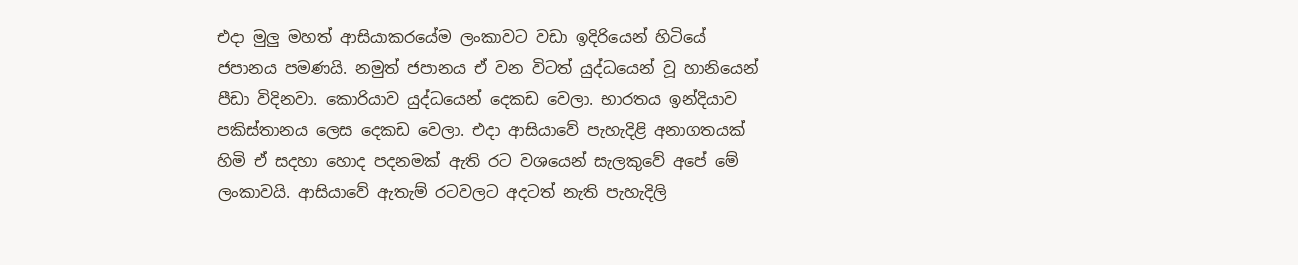එදා මුලු මහත් ආසියාකරයේම ලංකාවට වඩා ඉදිරියෙන් හිටියේ ජපානය පමණයි. නමුත් ජපානය ඒ වන විටත් යුද්ධයෙන් වූ හානියෙන් පීඩා විදිනවා. කොරියාව යුද්ධයෙන් දෙකඩ වෙලා. භාරතය ඉන්දියාව පකිස්තානය ලෙස දෙකඩ වෙලා. එදා ආසියාවේ පැහැදිළි අනාගතයක් හිමි ඒ සදහා හොද පදනමක් ඇති රට වශයෙන් සැලකුවේ අපේ මේ ලංකාවයි. ආසියාවේ ඇතැම් රටවලට අදටත් නැති පැහැදිලි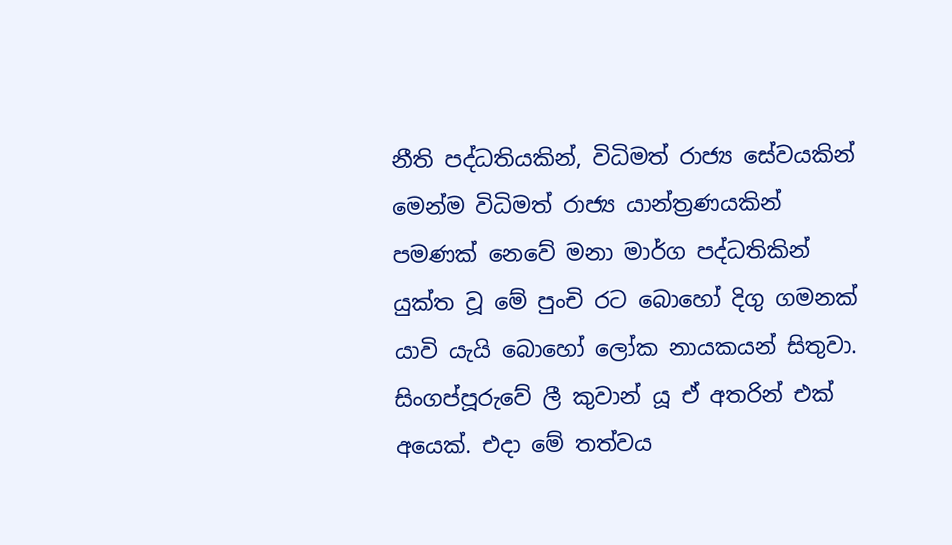නීති පද්ධතියකින්, විධිමත් රාජ්‍ය සේවයකින් මෙන්ම විධිමත් රාජ්‍ය යාන්ත්‍රණයකින් පමණක් නෙවේ මනා මාර්ග පද්ධතිකින් යුක්ත වූ මේ පුංචි රට බොහෝ දිගු ගමනක් යාවි යැයි බොහෝ ලෝක නායකයන් සිතු‍වා. සිංගප්පූරුවේ ලී කුවාන් යූ ඒ අතරින් එක් අයෙක්. එදා මේ තත්වය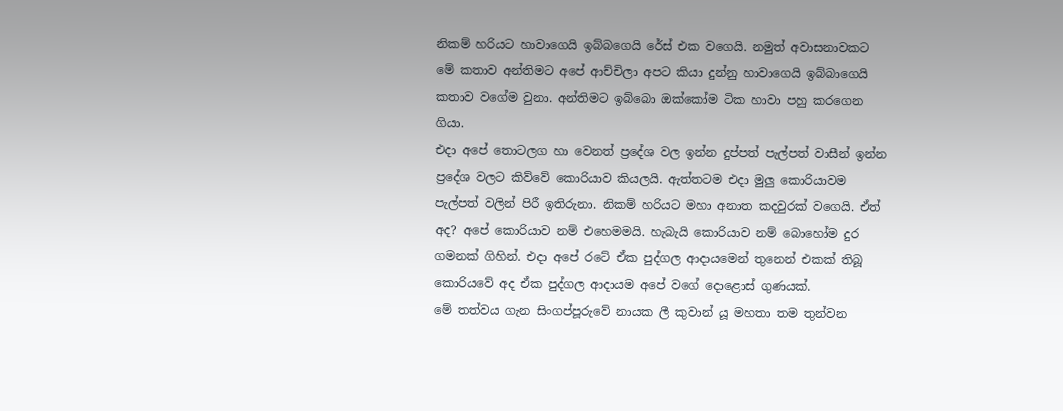නිකම් හරියට හාවාගෙයි ඉබ්බගෙයි රේස් එක වගෙයි. නමුත් අවාසනාවකට මේ කතාව අන්තිමට අපේ ආච්චිලා අපට කියා දුන්නු හාවාගෙයි ඉබ්බාගෙයි කතාව වගේම වුනා. අන්තිමට ඉබ්බො ඔක්කෝම ටික හාවා පහු කරගෙන ගියා.
එදා අපේ තොටලග හා වෙනත් ප්‍රදේශ වල ඉන්න දුප්පත් පැල්පත් වාසීන් ඉන්න ප්‍රදේශ වලට කිව්වේ කොරියාව කියලයි. ඇත්තටම එදා මුලු කොරියාවම පැල්පත් වලින් පිරී ඉතිරුනා. නිකම් හරියට මහා අනාත කදවුරක් වගෙයි. ඒත් අද? අපේ කොරියාව නම් එහෙමමයි. හැබැයි කොරියාව නම් බොහෝම දුර ගමනක් ගිහින්. එදා අපේ රටේ ඒක පුද්ගල ආදායමෙන් තුනෙන් එකක් තිබූ කොරියවේ අද ඒක පුද්ගල ආදායම අපේ වගේ දොළොස් ගුණයක්.
මේ තත්වය ගැන සිංගප්පූරුවේ නායක ලී කුවාන් යූ මහතා තම තුන්වන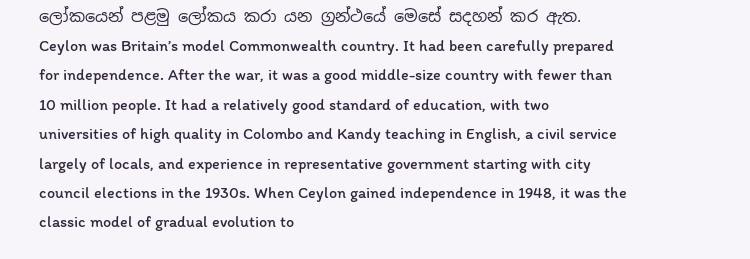ලෝකයෙන් පළමු ලෝකය කරා යන ග්‍රන්ථයේ මෙසේ සදහන් කර ඇත.
Ceylon was Britain’s model Commonwealth country. It had been carefully prepared for independence. After the war, it was a good middle-size country with fewer than 10 million people. It had a relatively good standard of education, with two universities of high quality in Colombo and Kandy teaching in English, a civil service largely of locals, and experience in representative government starting with city council elections in the 1930s. When Ceylon gained independence in 1948, it was the classic model of gradual evolution to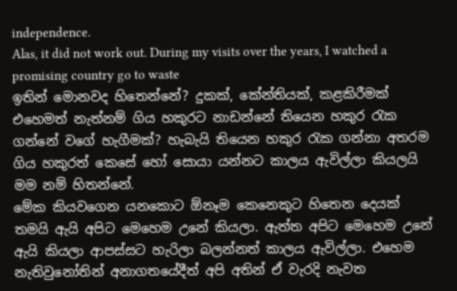independence.
Alas, it did not work out. During my visits over the years, I watched a promising country go to waste
ඉතින් ‍‍මොනවද හිතෙන්නේ? දුකක්, කේන්තියක්, කළකිරීමක් එහෙමත් නැත්නම් ගිය හකුරට නාඩන්නේ තියෙන හකුර රැක ගන්නේ වගේ හැගීමක්? හැබැයි තියෙන හකුර රැක ගන්නා අතරම ගිය හකුරත් කෙසේ හෝ සොයා යන්නට කාලය ඇවිල්ලා කියලයි මම නම් හිතන්නේ.
මේක කියවගෙන යනකොට ඕනෑම කෙනෙකුට හිතෙන දෙයක් තමයි ඇයි අපිට මෙහෙම උනේ කියලා. ඇත්ත අපිට මෙහෙම උනේ ඇයි කියලා ආපස්සට හැරිලා බලන්නත් කාලය ඇවිල්ලා. එහෙම නැතිවුනෝතින් අනාගතයේදීත් අපි අතින් ඒ වැරදි නැවත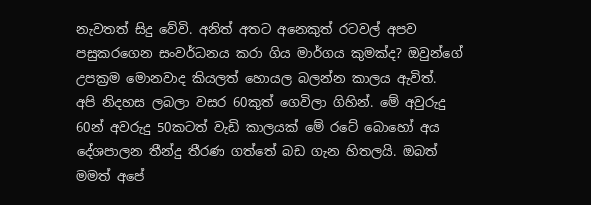නැවතත් සිදු වේවි. අනිත් අතට අනෙකුත් රටවල් අපව පසුකරගෙන සංවර්ධනය කරා ගිය මාර්ගය කුමක්ද? ඔවුන්ගේ උපක්‍රම මොනවාද කියලත් හොයල බලන්න කාලය ඇවිත්.
අපි නිදහස ලබලා වසර 60කුත් ගෙවිලා ගිහින්. මේ අවුරුදු 60න් අවරුදු 50කටත් වැඩි කාලයක් මේ රටේ බොහෝ අය දේශපාලන තීන්දු තීරණ ගත්තේ බඩ ගැන හිතලයි. ඔබත් මමත් අපේ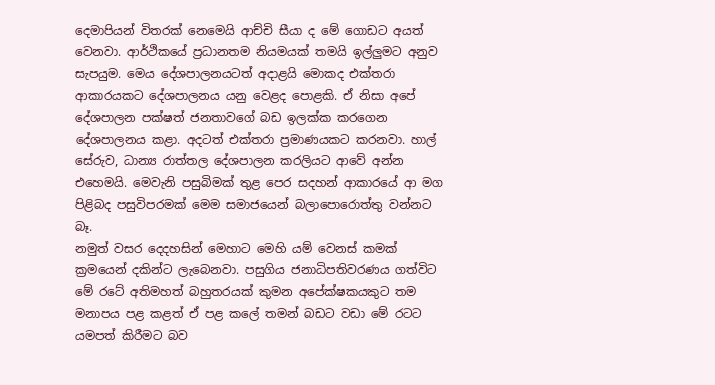දෙමාපියන් විතරක් නෙමෙයි ආච්චි සීයා ද මේ ගොඩට අයත් වෙනවා. ආර්ථිකයේ ප්‍රධානතම නියමයක් තමයි ඉල්ලුමට අනුව සැපයුම. මෙය දේශපාලනයටත් අදාළයි මොකද එක්තරා ආකාරයකට දේශපාලනය යනු වෙළද ‍පොළකි. ඒ නිසා අපේ දේශපාලන පක්ෂත් ජනතාවගේ බඩ ඉලක්ක කරගෙන දේශපාලනය කළා. අදටත් එක්තරා ප්‍රමාණයකට කරනවා. හාල් සේරුව, ධාන්‍ය රාත්තල දේශපාලන කරලියට ආවේ අන්න එහෙමයි. මෙවැනි පසුබිමක් තුළ පෙර සදහන් ආකාරයේ ආ මග පිළිබද පසුවිපරමක් මෙම සමාජයෙන් බලාපොරොත්තු වන්නට බෑ.
නමුත් වසර දෙදහසින් මෙහාට මෙහි යම් වෙනස් කමක් ක්‍රමයෙන් දකින්ට ලැබෙනවා. පසුගිය ජනාධිපතිවරණය ගත්විට මේ රටේ අතිමහත් බහුතරයක් කුමන අපේක්ෂකයකුට තම මනාපය පළ කළත් ඒ පළ කලේ තමන් බඩට වඩා මේ රටට යමපත් කිරීමට බව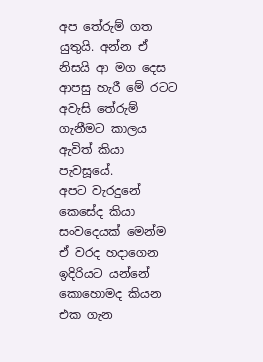අප තේරුම් ගත යුතුයි. අන්න ඒ නිසයි ආ මග දෙස ආපසු හැරී මේ රටට අවැසි තේරුම් ගැනීමට කාලය ඇවිත් කියා පැවසූයේ.
අපට වැරදුනේ කෙසේද කියා සංවදෙයක් මෙන්ම ඒ වරද හදාගෙන ඉදිරියට යන්නේ කොහොමද කියන එක ගැන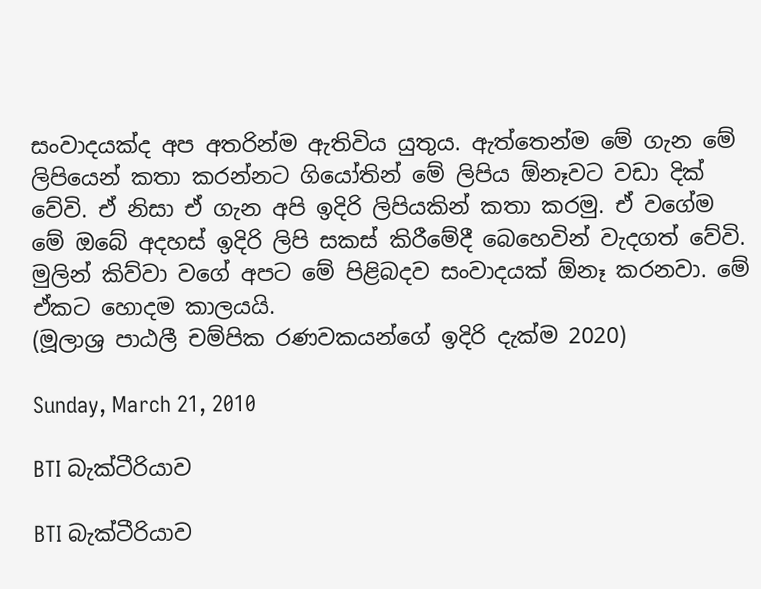සංවාදයක්ද අප අතරින්ම ඇතිවිය යුතුය. ඇත්තෙන්ම මේ ගැන මේ ලිපියෙන් කතා කරන්නට ගියෝතින් මේ ලිපිය ඕනෑවට වඩා දික් වේවි. ඒ නිසා ඒ ගැන අපි ඉදිරි ලිපියකින් කතා කරමු. ඒ වගේම මේ ඔබේ අදහස් ඉදිරි ලිපි සකස් කිරීමේදී බෙහෙවින් වැදගත් වේවි. මුලින් කිව්වා වගේ අපට මේ පිළිබදව සංවාදයක් ඕනෑ කරන‍වා. මේ ඒකට හොදම කාලයයි.
(මූලාශ්‍ර පාඨලී චම්පික රණවකයන්ගේ ඉදිරි දැක්ම 2020)

Sunday, March 21, 2010

BTI බැක්ටීරියාව

BTI බැක්ටීරියාව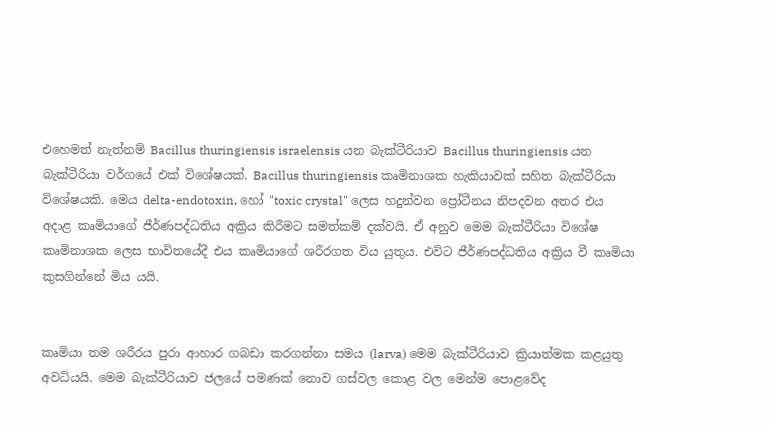එහෙමත් නැත්නම් Bacillus thuringiensis israelensis යන බැක්ටීරියාව Bacillus thuringiensis යන බැක්ටීරියා වර්ගයේ එක් විශේෂයක්. Bacillus thuringiensis කෘමිනාශක හැකියාවක් සහිත බැක්ටීරියා විශේෂයකි. මෙය delta-endotoxin, හෝ "toxic crystal" ලෙස හදුන්වන ප්‍රෝටීනය නිපදවන අතර එය අදාළ කෘමියාගේ ජීර්ණපද්ධතිය අක්‍රිය කිරීමට සමත්කම් දක්වයි. ඒ අනුව මෙම බැක්ටීරියා විශේෂ කෘමිනාශක ලෙස භාවිතයේදී එය කෘමියාගේ ශරීරගත විය යුතුය. එවිට ජීර්ණපද්ධතිය අක්‍රිය වී කෘමියා කුසගින්නේ මිය යයි.


කෘමියා තම ශරීරය පුරා ආහාර ගබඩා කරගන්නා සමය (larva) මෙම බැක්ටීරියාව ක්‍රියාත්මක කළයුතු අවධියයි. මෙම බැක්ටීරියාව ජලයේ පමණක් නොව ගස්වල කොළ වල මෙන්ම පොළවේද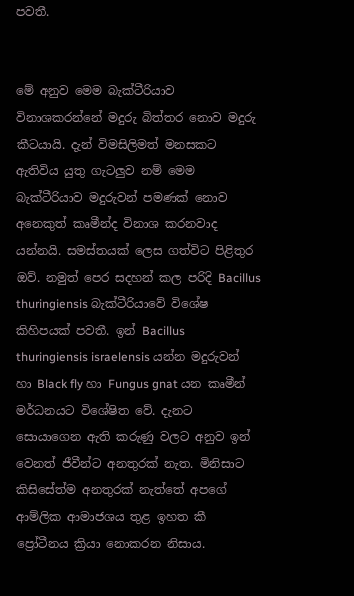පවතී.


මේ අනුව මෙම බැක්ටීරියාව විනාශකරන්නේ මදුරු බිත්තර නොව මදුරු කීටයායි. දැන් විමසිලිමත් මනසකට ඇතිවිය යුතු ගැටලුව නම් මෙම බැක්ටීරියාව මදුරුවන් පමණක් නොව අනෙකුත් කෘමීන්ද විනාශ කරනවාද යන්නයි. සමස්තයක් ලෙස ගත්විට පිළිතුර ඔව්. නමුත් පෙර සදහන් කල පරිදි Bacillus thuringiensis බැක්ටීරියාවේ විශේෂ කිහිපයක් පවතී. ඉන් Bacillus thuringiensis israelensis යන්න මදුරුවන් හා Black fly හා Fungus gnat යන කෘමීන් මර්ධනයට විශේෂිත වේ. දැනට සොයාගෙන ඇති කරුණු වලට අනුව ඉන් වෙනත් ජීවීන්ට අනතුරක් නැත. මිනිසාට කිසිසේත්ම අනතුරක් නැත්තේ අපගේ ආම්ලික ආමාජශය තුළ ඉහත කී ප්‍රෝටීනය ක්‍රියා නොකරන නිසාය.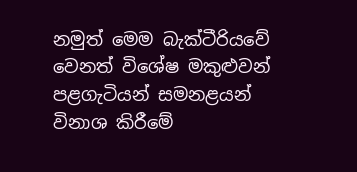නමුත් මෙම බැක්ටීරියවේ වෙනත් විශේෂ මකුළුවන් පළගැටියන් සමනළයන් විනාශ කිරීමේ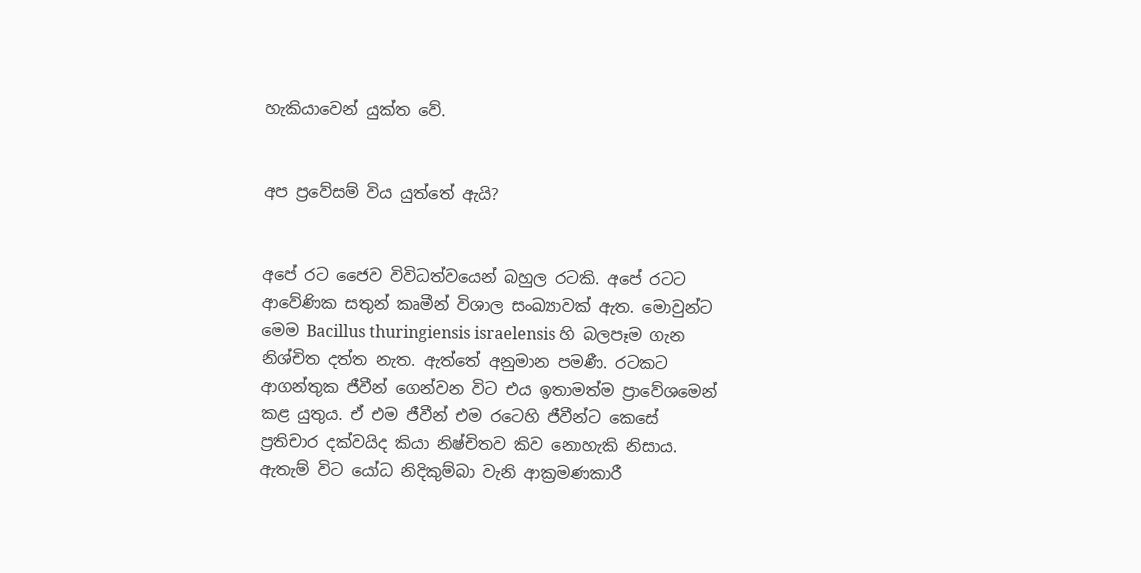හැකියාවෙන් යුක්ත වේ.


අප ප්‍රවේසම් විය යුත්තේ ඇයි?


අපේ රට ජෛව විවිධත්වයෙන් බහුල රටකි. අපේ රටට ආවේණික සතුන් කෘමීන් විශාල සංඛ්‍යාවක් ඇත. මොවුන්ට මෙම Bacillus thuringiensis israelensis හි බලපෑම ගැන නිශ්චිත දත්ත නැත. ඇත්තේ අනුමාන පමණී. රටකට ආගන්තුක ජීවීන් ගෙන්වන විට එය ඉතාමත්ම ප්‍රාවේශමෙන් කළ යුතුය. ඒ එම ජීවීන් එම රටෙහි ජීවීන්ට කෙසේ ප්‍රතිචාර දක්වයිද කියා නිෂ්චිතව කිව නොහැකි නිසාය. ඇතැම් විට යෝධ නිදිකුම්බා වැනි ආක්‍රමණකාරී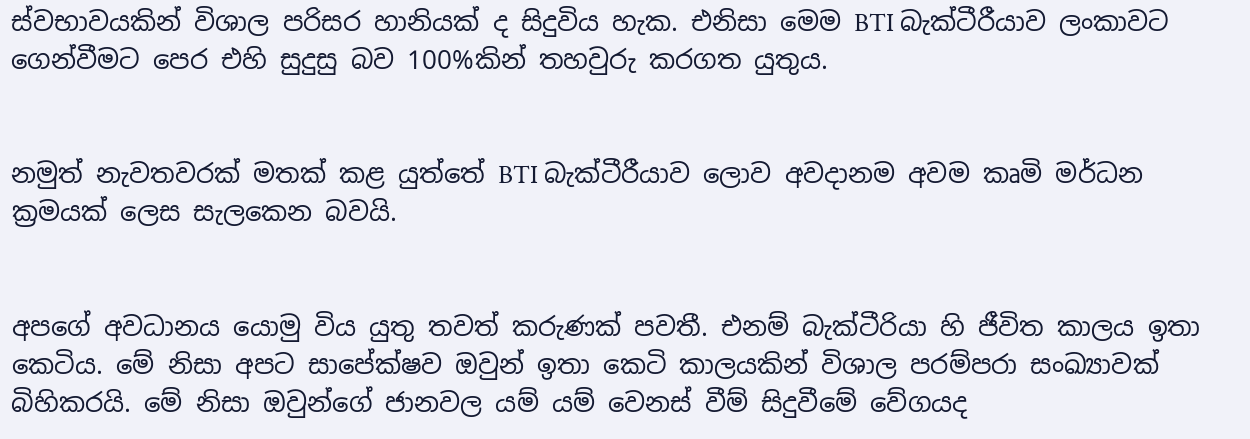ස්වභාවයකින් විශාල පරිසර හානියක් ද සිදුවිය හැක. එනිසා මෙම BTI බැක්ටීරීයාව ලංකාවට ගෙන්වීමට පෙර එහි සුදුසු බව 100%කින් තහවුරු කරගත යුතුය.


නමුත් නැවතවරක් මතක් කළ යුත්තේ BTI බැක්ටීරීයාව ලොව අවදානම අවම කෘමි මර්ධන ක්‍රමයක් ලෙස සැලකෙන බවයි.


අපගේ අවධානය යොමු විය යුතු තවත් කරුණක් පවතී. එනම් බැක්ටීරියා හි ජීවිත කාලය ඉතා කෙටිය. මේ නිසා අපට සාපේක්ෂව ඔවුන් ඉතා කෙටි කාලයකින් විශාල පරම්පරා සංඛ්‍යාවක් බිහිකරයි. මේ නිසා ඔවුන්ගේ ජානවල යම් යම් වෙනස් වීම් සිදුවීමේ වේගයද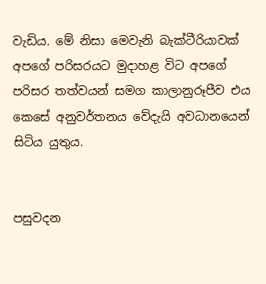වැඩිය. මේ නිසා මෙවැනි බැක්ටීරියාවක් අපගේ පරිසරයට මුදාහළ විට අපගේ පරිසර තත්වයන් සමග කාලානුරූපීව එය කෙසේ අනුවර්තනය වේදැයි අවධානයෙන් සිටිය යුතුය.


පසුවදන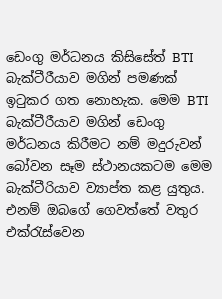ඩෙංගු මර්ධනය කිසිසේත් BTI බැක්ටීරීයාව මගින් පමණක් ඉටුකර ගත නොහැක. මෙම BTI බැක්ටීරීයාව මගින් ඩෙංගු මර්ධනය කිරීමට නම් මදුරුවන් බෝවන සෑම ස්ථානයකටම මෙම බැක්ටීරියාව ව්‍යාප්ත කළ යුතුය. එනම් ඔබගේ ගෙවත්තේ වතුර එක්රැස්වෙන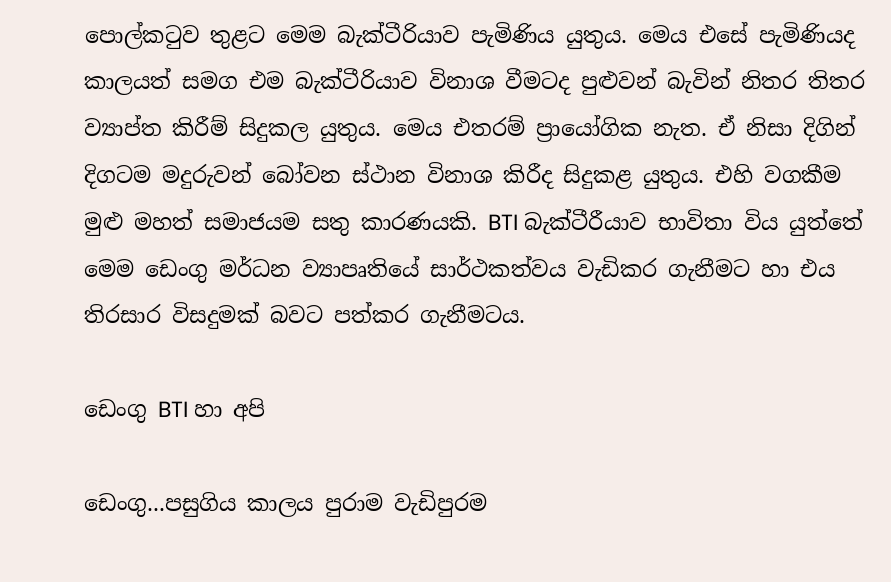පොල්කටුව තුළට මෙම බැක්ටීරියාව පැමිණිය යුතුය. මෙය එසේ පැමිණියද කාලයත් සමග එම බැක්ටීරියාව විනාශ වීමටද පුළුවන් බැවින් නිතර තිතර ව්‍යාප්ත කිරීම් සිදුකල යුතුය. මෙය එතරම් ප්‍රායෝගික නැත. ඒ නිසා දිගින් දිගටම මදුරුවන් බෝවන ස්ථාන විනාශ කිරීද සිදුකළ යුතුය. එහි වගකීම මුළු මහත් සමාජයම සතු කාරණයකි. BTI බැක්ටීරීයාව භාවිතා විය යුත්තේ මෙම ඩෙංගු මර්ධන ව්‍යාපෘතියේ සාර්ථකත්වය වැඩිකර ගැනීමට හා එය තිරසාර විසදුමක් බවට පත්කර ගැනීමටය.

ඩෙංගු BTI හා අපි

ඩෙංගු...පසුගිය කාලය පුරාම වැඩිපුරම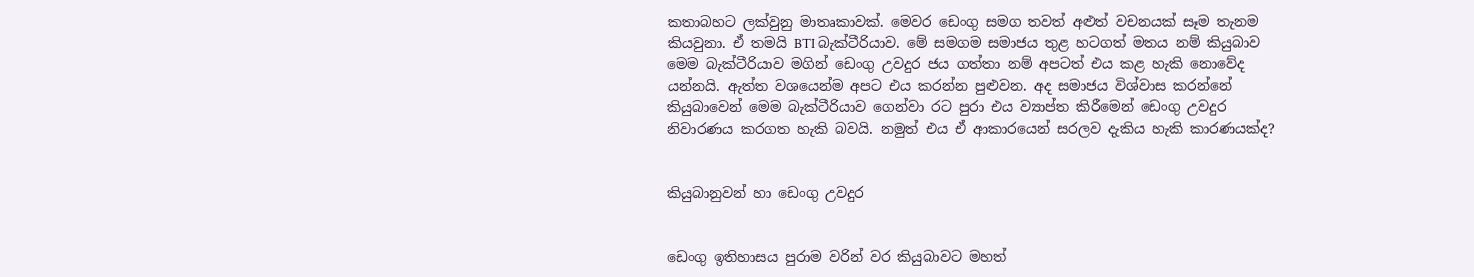කතාබහට ලක්වුනු මාතෘකාවක්. මෙවර ඩෙංගු සමග තවත් අළුත් වචනයක් සෑම තැනම කියවුනා. ඒ තමයි BTI බැක්ටීරියාව. මේ සමගම සමාජය තුළ හටගත් මතය නම් කියුබාව මෙම බැක්ටීරියාව මගින් ඩෙංගු උවදුර ජය ගත්තා නම් අපටත් එය කළ හැකි නොවේද යන්නයි. ඇත්ත වශයෙන්ම අපට එය කරන්න පුළුවන. අද සමාජය විශ්වාස කරන්නේ කියුබාවෙන් මෙම බැක්ටීරියාව ගෙන්වා රට පුරා එය ව්‍යාප්ත කිරීමෙන් ඩෙංගු උවදුර නිවාරණය කරගත හැකි බවයි. නමුත් එය ඒ ආකාරයෙන් සරලව දැකිය හැකි කාරණයක්ද?


කියුබානුවන් හා ඩෙංගු උවදුර


ඩෙංගු ඉතිහාසය පුරාම වරින් වර කියුබාවට මහත්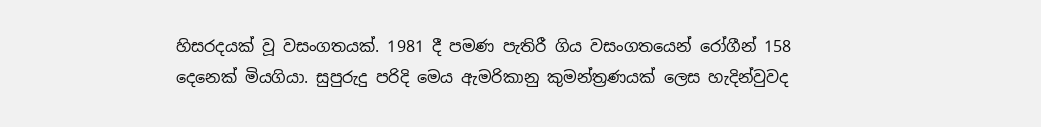හිසරදයක් වූ වසංගතයක්. 1981 දී පමණ පැතිරී ගිය වසංගතයෙන් රෝගීන් 158 දෙනෙක් මියගියා. සුපුරුදු පරිදි මෙය ඇමරිකානු කුමන්ත්‍රණයක් ලෙස හැදින්වුවද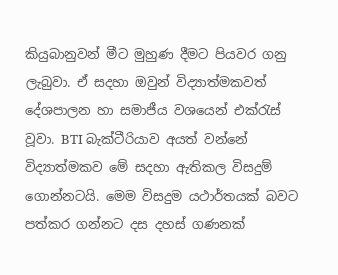කියුබානුවන් මීට මුහුණ දීමට පියවර ගනු ලැබුවා. ඒ සදහා ඔවුන් විද්‍යාත්මකවත් දේශපාලන හා සමාජීය වශයෙන් එක්රැස් වූවා. BTI බැක්ටීරියාව අයත් වන්නේ විද්‍යාත්මකව මේ සදහා ඇතිකල විසදුම් ගොන්නටයි. මෙම විසදුම යථාර්තයක් බවට පත්කර ගන්නට දස දහස් ගණනක්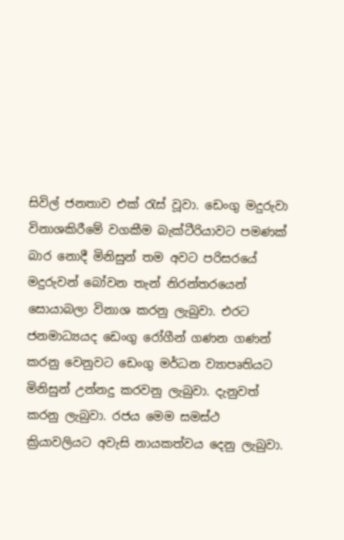සිවිල් ජනතාව එක් රැස් වූවා. ඩෙංගු මදුරුවා විනාශකිරීමේ වගකීම බැක්ටීරියාවට පමණක් බාර නොදී මිනිසුන් තම අවට පරිසරයේ මදුරුවන් බෝවන තැන් නිරන්තරයෙන් සොයාබලා විනාශ කරනු ලැබුවා. එරට ජනමාධ්‍යයද ඩෙංගු රෝගීන් ගණන ගණන් කරනු වෙනුවට ‍ඩෙංගු මර්ධන ව්‍යාපෘතියට මිනිසුන් උන්නදු කරවනු ලැබුවා. දැනුවත් කරනු ලැබුවා. රජය මෙම සමස්ථ ක්‍රියාවලියට අවැසි නායකත්වය දෙනු ලැබුවා.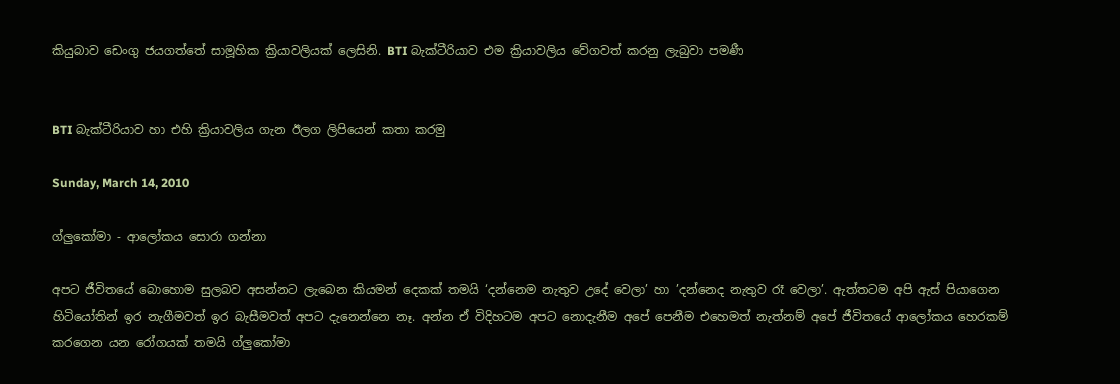කියුබාව ‍ඩෙංගු ජයගත්තේ සාමූහික ක්‍රියාවලියක් ලෙසිනි. BTI බැක්ටීරියාව එම ක්‍රියාවලිය වේගවත් කරනු ලැබුවා පමණී


BTI බැක්ටීරියාව හා එහි ක්‍රියාවලිය ගැන ඊලග ලිපියෙන් කතා කරමු

Sunday, March 14, 2010

ග්ලුකෝමා - ආලෝකය සොරා ගන්නා

අපට ජීවිතයේ බොහොම සුලබව අසන්නට ලැබෙන කියමන් දෙකක් තමයි ‘දන්නෙම නැතුව උදේ වෙලා’ හා ’දන්නෙද නැතුව රෑ වෙලා’. ඇත්තටම අපි ඇස් පියාගෙන හිටියෝතින් ඉර නැගීමවත් ඉර බැසීමවත් අපට දැනෙන්නෙ නෑ. අන්න ඒ විදිහටම අපට නොදැනීම අපේ පෙනීම එහෙමත් නැත්නම් අපේ ජීවිතයේ ආලෝකය හෙරකම් කරගෙන යන රෝගයක් තමයි ග්ලුකෝමා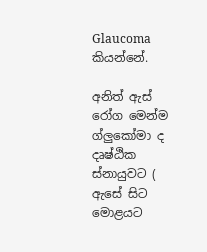Glaucoma කියන්නේ.

අනිත් ඇස් රෝග මෙන්ම ග්ලුකෝමා ද දෘෂ්ඨික ස්නායුවට ( ඇසේ සිට මොළයට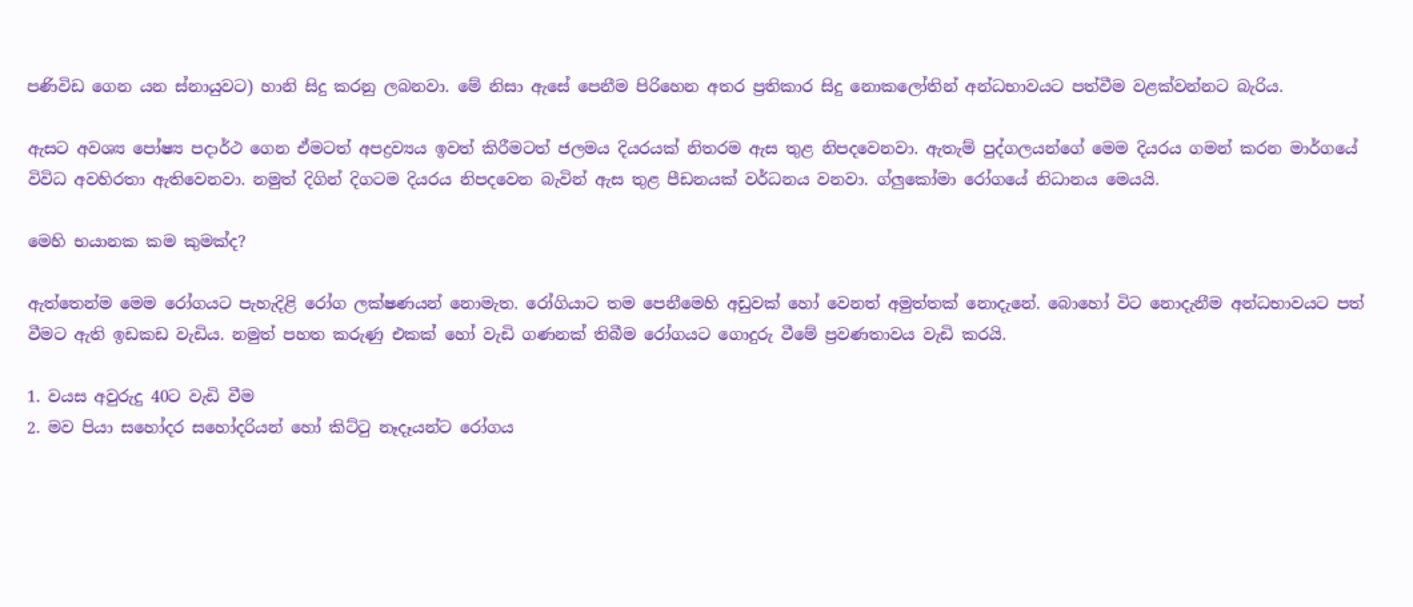පණිවිඩ ගෙන යන ස්නායුවට) හානි සිදු කරනු ලබනවා. මේ නිසා ඇසේ පෙනීම පිරිහෙන අතර ප්‍රතිකාර සිදු නොකලෝතින් අන්ධභාවයට පත්වීම වළක්වන්නට බැරිය.

ඇසට අවශ්‍ය පෝෂ්‍ය පදාර්ථ ගෙන ඒමටත් අපද්‍රව්‍යය ඉවත් කිරීමටත් ජලමය දියරයක් නිතරම ඇස තුළ නිපදවෙනවා. ඇතැම් පුද්ගලයන්ගේ මෙම දියරය ගමන් කරන මාර්ගයේ විවිධ අවහිරතා ඇතිවෙනවා. නමුත් දිගින් දිගටම දියරය නිපදවෙන බැවින් ඇස තුළ පීඩනයක් වර්ධනය වනවා. ග්ලුකෝමා රෝගයේ නිධානය මෙයයි.

මෙහි භයානක කම කුමක්ද?

ඇත්තෙන්ම මෙම රෝගයට පැහැදිළි රෝග ලක්ෂණයන් නොමැත. රෝගියාට තම පෙනීමෙහි අඩුවක් හෝ වෙනත් අමුත්තක් නොදැනේ. බොහෝ විට නොදැනීම අන්ධභාවයට පත් වීමට ඇති ඉඩකඩ වැඩිය. නමුත් පහත කරුණු එකක් හෝ වැඩි ගණනක් තිබීම රෝගයට ගොදුරු වීමේ ප්‍රවණතාවය වැඩි කරයි.

1. වයස අවුරුදු 40ට වැඩි වීම
2. මව පියා සහෝදර සහෝදරියන් හෝ කිට්ටු නෑදෑයන්ට රෝගය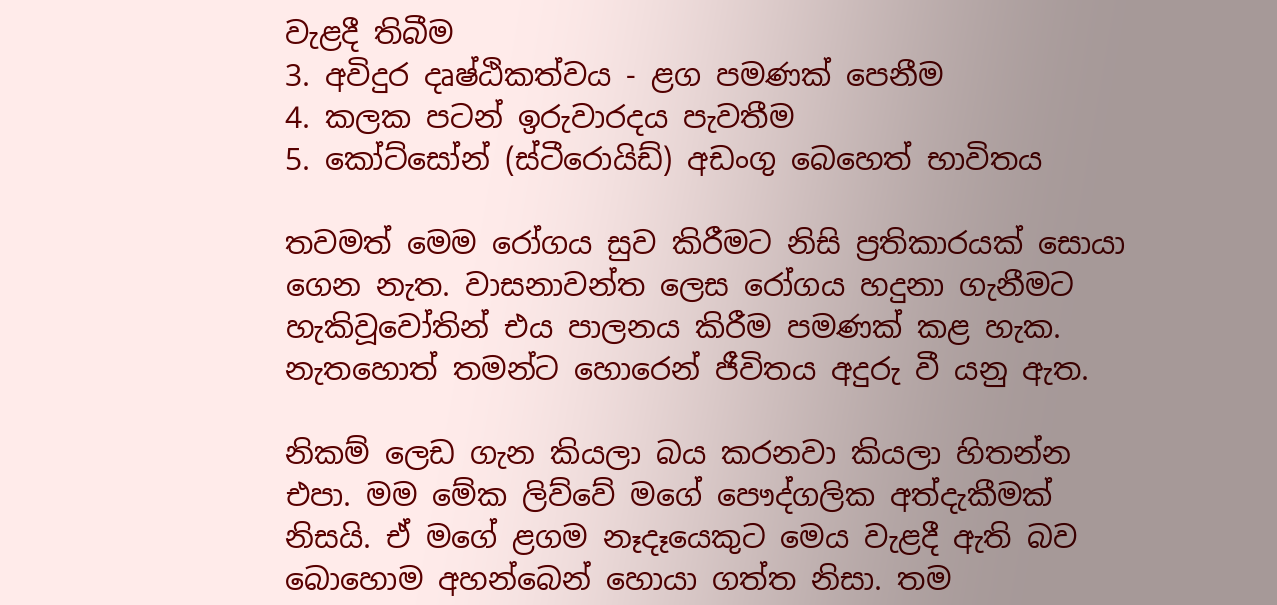වැළදී තිබීම
3. අවිදුර දෘෂ්ඨිකත්වය - ළග පමණක් පෙනීම
4. කලක පටන් ඉරුවාරදය පැවතීම
5. කෝට්සෝන් (ස්ටීරොයිඩ්) අඩංගු බෙහෙත් භාවිතය

තවමත් මෙම රෝගය සුව කිරීමට නිසි ප්‍රතිකාරයක් සොයා ගෙන නැත. වාසනාවන්ත ලෙස රෝගය හදුනා ගැනීමට හැකිවූවෝතින් එය පාලනය කිරීම පමණක් කළ හැක. නැතහොත් තමන්ට හොරෙන් ජීවිතය අදුරු වී යනු ඇත.

නිකම් ලෙඩ ගැන කියලා බය කරනවා කියලා හිතන්න එපා. මම මේක ලිව්වේ මගේ පෞද්ගලික අත්දැකීමක් නිසයි. ඒ මගේ ළගම නෑදෑයෙකුට මෙය වැළදී ඇති බව බොහොම අහන්බෙන් හොයා ගත්ත නිසා. තම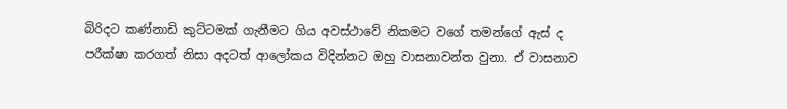බිරිදට කණ්නාඩි කුට්ටමක් ගැනීමට ගිය අවස්ථාවේ නිකමට වගේ තමන්ගේ ඇස් ද පරීක්ෂා කරගත් නිසා අදටත් ආලෝකය විදින්නට ඔහු වාසනාවන්ත වුනා. ඒ වාසනාව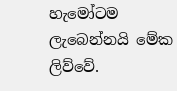හැමෝටම ලැබෙන්නයි මේක ලිව්වේ.